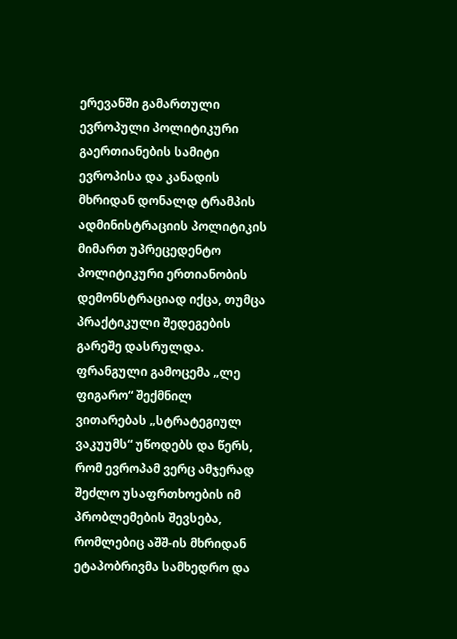ერევანში გამართული ევროპული პოლიტიკური გაერთიანების სამიტი ევროპისა და კანადის მხრიდან დონალდ ტრამპის ადმინისტრაციის პოლიტიკის მიმართ უპრეცედენტო პოლიტიკური ერთიანობის დემონსტრაციად იქცა, თუმცა პრაქტიკული შედეგების გარეშე დასრულდა. ფრანგული გამოცემა „ლე ფიგარო“ შექმნილ ვითარებას „სტრატეგიულ ვაკუუმს“ უწოდებს და წერს, რომ ევროპამ ვერც ამჯერად შეძლო უსაფრთხოების იმ პრობლემების შევსება, რომლებიც აშშ-ის მხრიდან ეტაპობრივმა სამხედრო და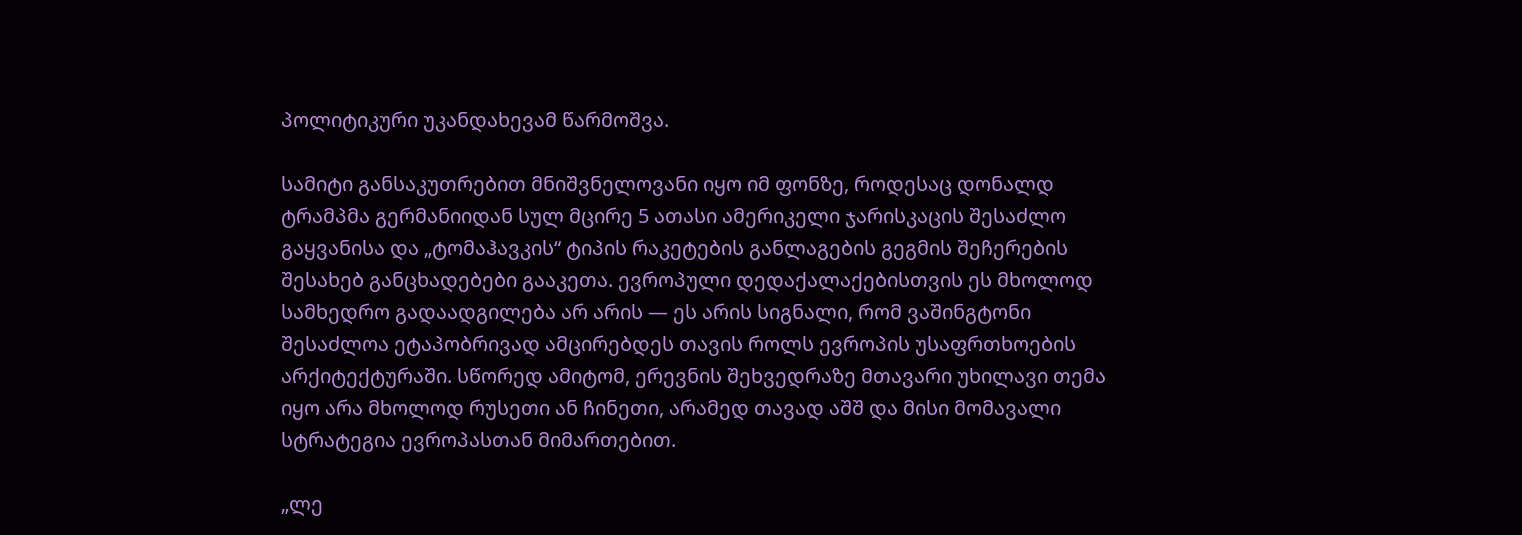პოლიტიკური უკანდახევამ წარმოშვა.

სამიტი განსაკუთრებით მნიშვნელოვანი იყო იმ ფონზე, როდესაც დონალდ ტრამპმა გერმანიიდან სულ მცირე 5 ათასი ამერიკელი ჯარისკაცის შესაძლო გაყვანისა და „ტომაჰავკის“ ტიპის რაკეტების განლაგების გეგმის შეჩერების შესახებ განცხადებები გააკეთა. ევროპული დედაქალაქებისთვის ეს მხოლოდ სამხედრო გადაადგილება არ არის — ეს არის სიგნალი, რომ ვაშინგტონი შესაძლოა ეტაპობრივად ამცირებდეს თავის როლს ევროპის უსაფრთხოების არქიტექტურაში. სწორედ ამიტომ, ერევნის შეხვედრაზე მთავარი უხილავი თემა იყო არა მხოლოდ რუსეთი ან ჩინეთი, არამედ თავად აშშ და მისი მომავალი სტრატეგია ევროპასთან მიმართებით.

„ლე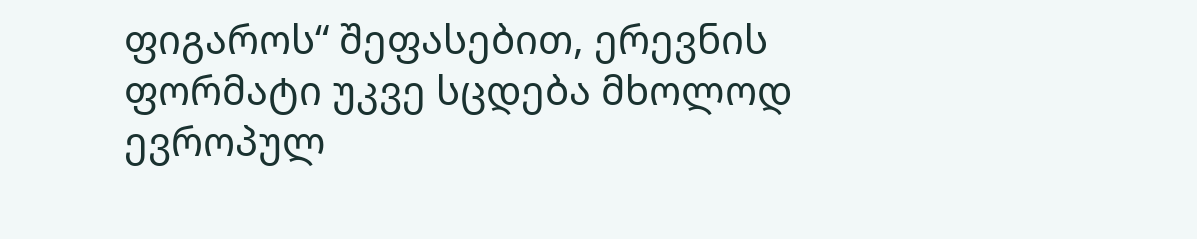ფიგაროს“ შეფასებით, ერევნის ფორმატი უკვე სცდება მხოლოდ ევროპულ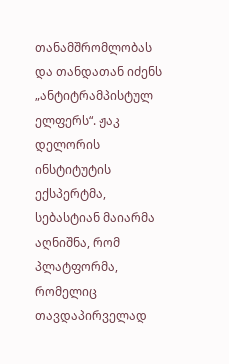თანამშრომლობას და თანდათან იძენს „ანტიტრამპისტულ ელფერს“. ჟაკ დელორის ინსტიტუტის ექსპერტმა, სებასტიან მაიარმა აღნიშნა, რომ პლატფორმა, რომელიც თავდაპირველად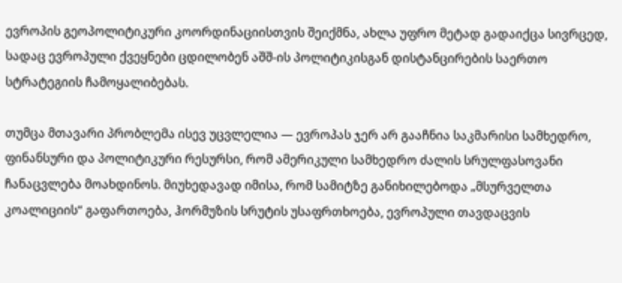ევროპის გეოპოლიტიკური კოორდინაციისთვის შეიქმნა, ახლა უფრო მეტად გადაიქცა სივრცედ, სადაც ევროპული ქვეყნები ცდილობენ აშშ-ის პოლიტიკისგან დისტანცირების საერთო სტრატეგიის ჩამოყალიბებას.

თუმცა მთავარი პრობლემა ისევ უცვლელია — ევროპას ჯერ არ გააჩნია საკმარისი სამხედრო, ფინანსური და პოლიტიკური რესურსი, რომ ამერიკული სამხედრო ძალის სრულფასოვანი ჩანაცვლება მოახდინოს. მიუხედავად იმისა, რომ სამიტზე განიხილებოდა „მსურველთა კოალიციის“ გაფართოება, ჰორმუზის სრუტის უსაფრთხოება, ევროპული თავდაცვის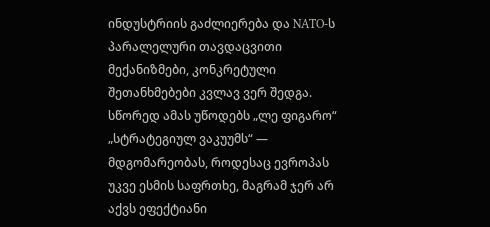ინდუსტრიის გაძლიერება და NATO-ს პარალელური თავდაცვითი მექანიზმები, კონკრეტული შეთანხმებები კვლავ ვერ შედგა. სწორედ ამას უწოდებს „ლე ფიგარო“ „სტრატეგიულ ვაკუუმს“ — მდგომარეობას, როდესაც ევროპას უკვე ესმის საფრთხე, მაგრამ ჯერ არ აქვს ეფექტიანი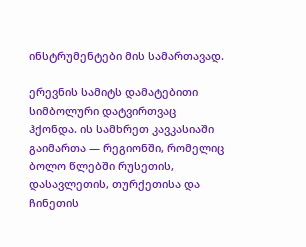ინსტრუმენტები მის სამართავად.

ერევნის სამიტს დამატებითი სიმბოლური დატვირთვაც ჰქონდა. ის სამხრეთ კავკასიაში გაიმართა — რეგიონში, რომელიც ბოლო წლებში რუსეთის, დასავლეთის, თურქეთისა და ჩინეთის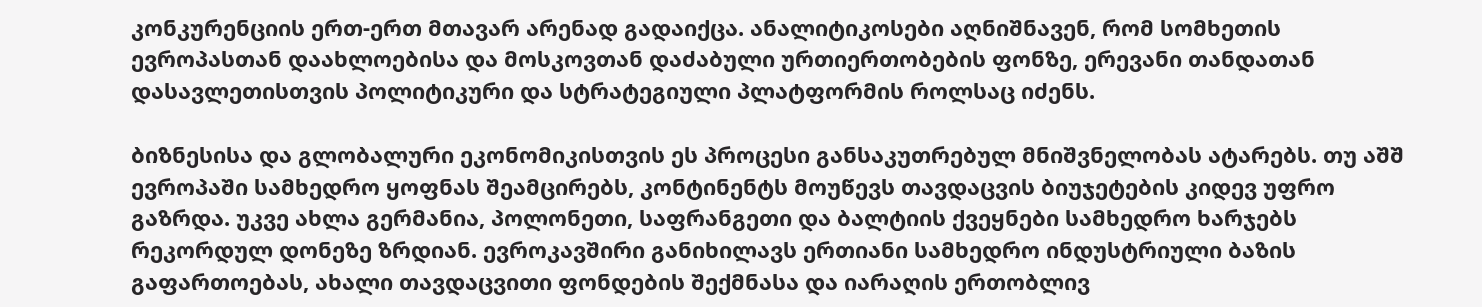კონკურენციის ერთ-ერთ მთავარ არენად გადაიქცა. ანალიტიკოსები აღნიშნავენ, რომ სომხეთის ევროპასთან დაახლოებისა და მოსკოვთან დაძაბული ურთიერთობების ფონზე, ერევანი თანდათან დასავლეთისთვის პოლიტიკური და სტრატეგიული პლატფორმის როლსაც იძენს.

ბიზნესისა და გლობალური ეკონომიკისთვის ეს პროცესი განსაკუთრებულ მნიშვნელობას ატარებს. თუ აშშ ევროპაში სამხედრო ყოფნას შეამცირებს, კონტინენტს მოუწევს თავდაცვის ბიუჯეტების კიდევ უფრო გაზრდა. უკვე ახლა გერმანია, პოლონეთი, საფრანგეთი და ბალტიის ქვეყნები სამხედრო ხარჯებს რეკორდულ დონეზე ზრდიან. ევროკავშირი განიხილავს ერთიანი სამხედრო ინდუსტრიული ბაზის გაფართოებას, ახალი თავდაცვითი ფონდების შექმნასა და იარაღის ერთობლივ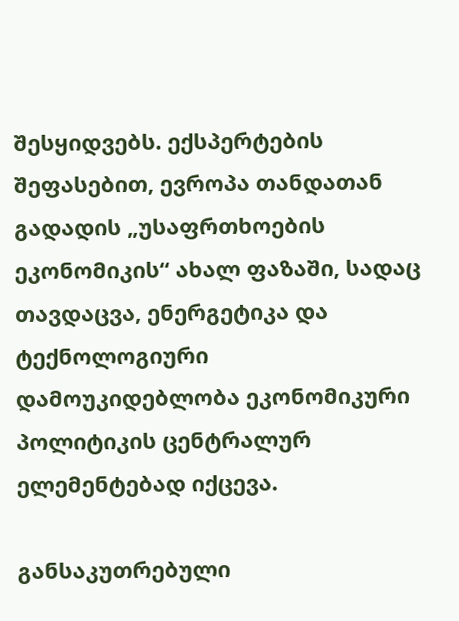შესყიდვებს. ექსპერტების შეფასებით, ევროპა თანდათან გადადის „უსაფრთხოების ეკონომიკის“ ახალ ფაზაში, სადაც თავდაცვა, ენერგეტიკა და ტექნოლოგიური დამოუკიდებლობა ეკონომიკური პოლიტიკის ცენტრალურ ელემენტებად იქცევა.

განსაკუთრებული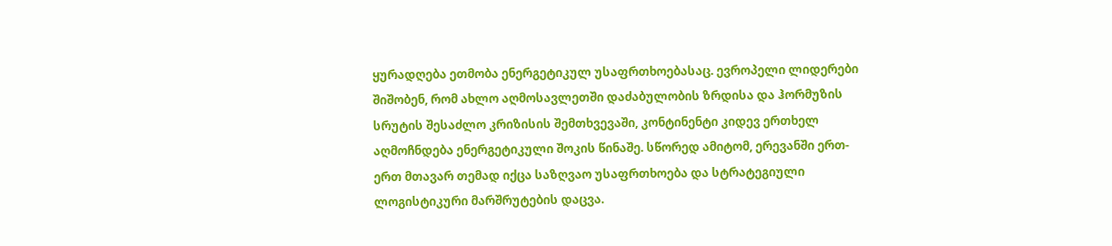ყურადღება ეთმობა ენერგეტიკულ უსაფრთხოებასაც. ევროპელი ლიდერები შიშობენ, რომ ახლო აღმოსავლეთში დაძაბულობის ზრდისა და ჰორმუზის სრუტის შესაძლო კრიზისის შემთხვევაში, კონტინენტი კიდევ ერთხელ აღმოჩნდება ენერგეტიკული შოკის წინაშე. სწორედ ამიტომ, ერევანში ერთ-ერთ მთავარ თემად იქცა საზღვაო უსაფრთხოება და სტრატეგიული ლოგისტიკური მარშრუტების დაცვა.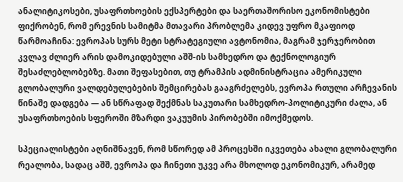ანალიტიკოსები, უსაფრთხოების ექსპერტები და საერთაშორისო ეკონომისტები ფიქრობენ, რომ ერევნის სამიტმა მთავარი პრობლემა კიდევ უფრო მკაფიოდ წარმოაჩინა: ევროპას სურს მეტი სტრატეგიული ავტონომია, მაგრამ ჯერჯერობით კვლავ ძლიერ არის დამოკიდებული აშშ-ის სამხედრო და ტექნოლოგიურ შესაძლებლობებზე. მათი შეფასებით, თუ ტრამპის ადმინისტრაცია ამერიკული გლობალური ვალდებულებების შემცირებას გააგრძელებს, ევროპა რთული არჩევანის წინაშე დადგება — ან სწრაფად შექმნას საკუთარი სამხედრო-პოლიტიკური ძალა, ან უსაფრთხოების სფეროში მზარდი ვაკუუმის პირობებში იმოქმედოს.

სპეციალისტები აღნიშნავენ, რომ სწორედ ამ პროცესში იკვეთება ახალი გლობალური რეალობა, სადაც აშშ, ევროპა და ჩინეთი უკვე არა მხოლოდ ეკონომიკურ, არამედ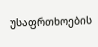უსაფრთხოების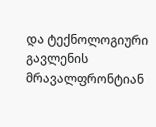და ტექნოლოგიური გავლენის მრავალფრონტიან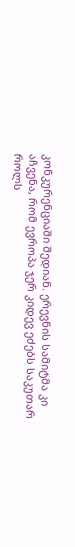კონკურენციაში შედიან. ერევნის სამიტმა კი აჩვენა, რომ ევროპა ჯერ კიდევ ეძებს საკუთარ როლს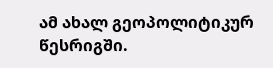ამ ახალ გეოპოლიტიკურ წესრიგში.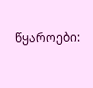წყაროები: